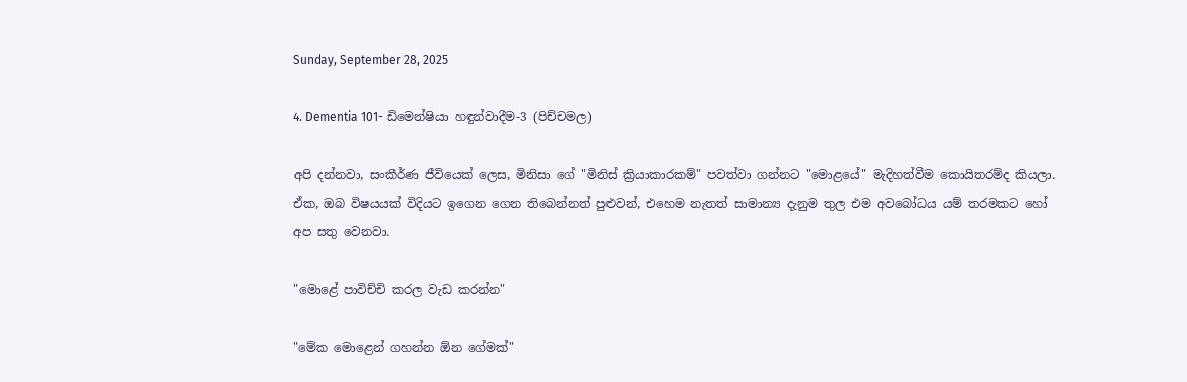Sunday, September 28, 2025

4. Dementia 101- ඩිමෙන්ෂියා හඳුන්වාදීම-3 (පිච්චමල)

අපි දන්නවා, සංකීර්ණ ජීවියෙක් ලෙස, මිනිසා ගේ "මිනිස් ක්‍රියාකාරකම්" පවත්වා ගන්නට "මොළයේ" මැදිහත්වීම කොයිතරම්ද කියලා. ඒක, ඔබ විෂයයක් විදියට ඉගෙන ගෙන තිබෙන්නත් පුළුවන්, එහෙම නැතත් සාමාන්‍ය දැනුම තුල එම අවබෝධය යම් තරමකට ‍හෝ අප සතු වෙනවා.

"මොළේ පාවිච්චි කරල වැඩ කරන්න"

"මේක මොළෙන් ගහන්න ඕන ගේමක්"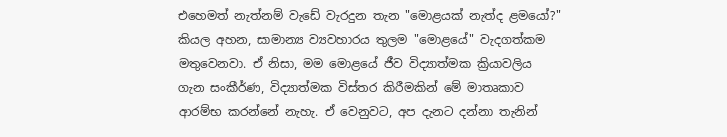එහෙමත් නැත්නම් වැඩේ වැරදුන තැන "මොළයක් නැත්ද ළමයෝ?" කියල අහන, සාමාන්‍ය ව්‍යවහාරය තුලම "මොළයේ" වැදගත්කම මතුවෙනවා. ඒ නිසා, මම ‍මොළයේ ජීව විද්‍යාත්මක ක්‍රියාවලිය ගැන සංකීර්ණ, විද්‍යාත්මක විස්තර කිරීමකින් මේ මාතෘකාව ආරම්භ කරන්නේ නැහැ. ඒ වෙනු‍වට, අප දැනට දන්නා තැනින්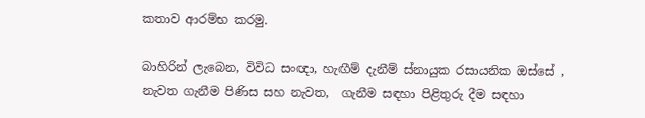කතාව ආරම්භ කරමු.

බාහිරින් ලැබෙන, විවිධ සංඥා, හැඟීම් දැනීම් ස්නායුක රසායනික ඔස්සේ , නැවත ගැනීම පිණිස සහ නැවත,  ගැනීම සඳහා පිළිතුරු දීම සඳහා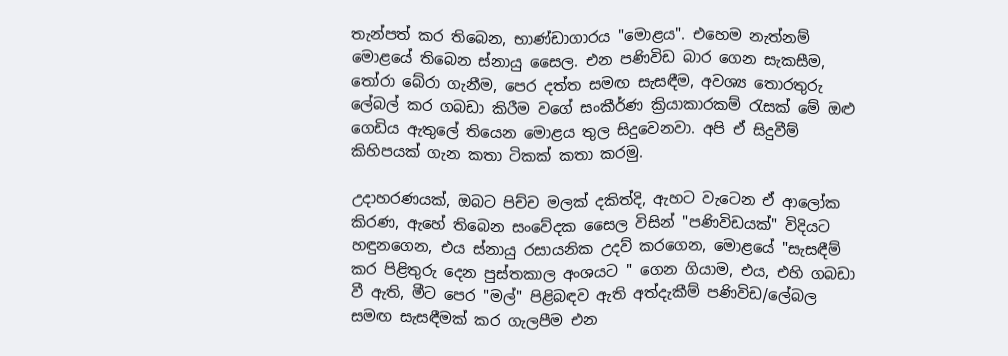තැන්පත් කර තිබෙන, භාණ්ඩාගාරය "මොළය". එහෙම නැත්නම් මොළයේ තිබෙන ස්නායු සෛල. එන පණිවිඩ බාර ගෙන සැකසීම, තෝරා බේරා ගැනීම, පෙර දත්ත සමඟ සැසඳීම, අවශ්‍ය තොරතුරු ලේබල් කර ගබඩා කිරීම වගේ සංකීර්ණ ක්‍රියාකාරකම් රැසක් මේ ඔළු ගෙඩිය ඇතුලේ තියෙන මොළ‍ය තුල සිදුවෙනවා. අපි ඒ සිදුවීම් කිහිපයක් ගැන කතා ටිකක් කතා කරමු.

උදාහරණයක්, ඔබට පිච්ච මලක් දකිත්දි, ඇහට වැටෙන ඒ ආලෝක කිරණ, ඇහේ තිබෙන සංවේදක‍ සෛල විසින් "පණිවිඩයක්" විදියට හඳුනගෙන, එය ස්නායු රසායනික උදව් කරගෙන, මොළයේ "සැසඳීම් කර පිළිතුරු දෙන පුස්තකාල අංශයට " ගෙන ගියාම, එය, එහි ගබඩා වී ඇති, මීට පෙර "මල්" පිළිබඳව ඇති අත්දැකීම් පණිවිඩ/ලේබල සමඟ සැසඳීමක් කර ගැලපීම එන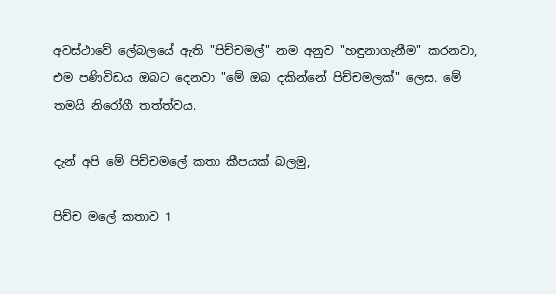අවස්ථාවේ ලේබලයේ ඇති "පිච්චමල්" නම අනුව "හඳුනාගැනීම" කරනවා, එම පණිවිඩය ඔබට දෙනවා "මේ ඔබ දකින්නේ පිච්චමලක්" ලෙස. මේ තමයි නිරෝගී තත්ත්වය.

දැන් අපි ‍මේ පිච්චමලේ කතා කීපයක් බලමු,

පිච්ච මලේ කතාව 1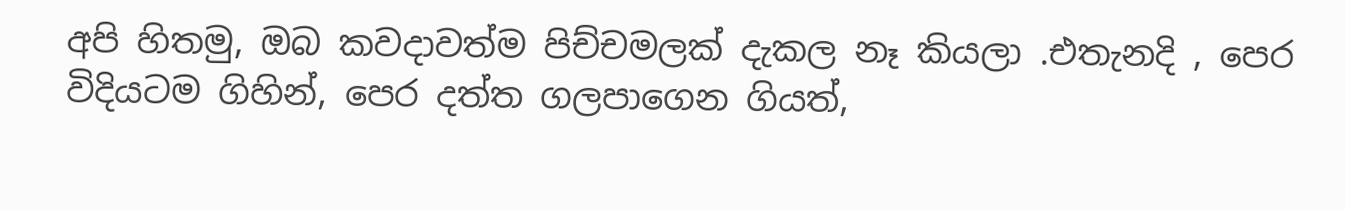අපි හිතමු, ඔබ කවදාවත්ම පිච්චමලක් දැකල නෑ කියලා .එතැනදි , පෙර විදියටම ගිහින්, පෙර දත්ත ගලපාගෙන ගියත්,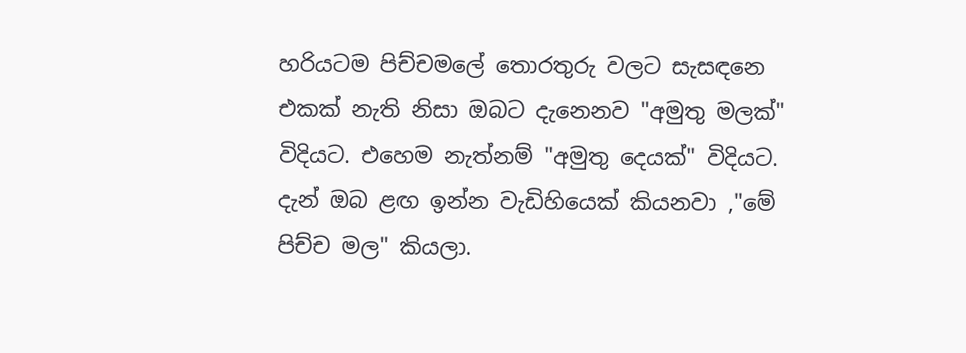හරියටම පිච්චමලේ තොරතුරු වලට සැසඳනෙ එකක් නැති නිසා ඔබට දැනෙනව "අමුතු මලක්" විදියට. එහෙම නැත්නම් "අමුතු දෙයක්" විදියට. දැන් ඔබ ළඟ ඉන්න වැඩිහියෙක් කියනවා ,"මේ පිච්ච මල" කියලා.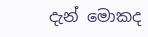දැන් ‍‍මොකද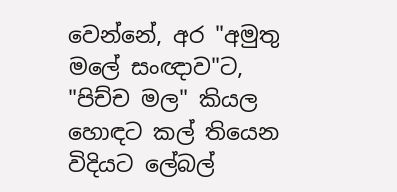වෙන්නේ, අර "අමුතු මලේ සංඥාව"ට, "පිච්ච මල" කියල හොඳට කල් තියෙන විදියට ලේබල්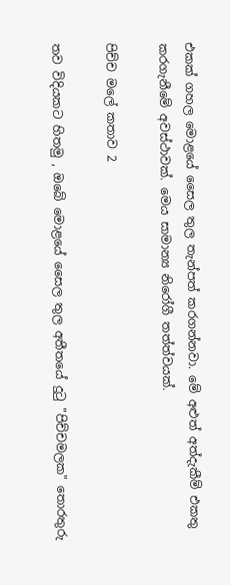එකක් ගහල මොළයේ සෛල තුල තැන්පත් කරගන්නවා. මේ අළුත් අත්දැකීම් එකතු කරගැනීමේ අවස්ථාවක්. මෙය සාමාන්‍ය නිරෝගී තත්ත්වයක්.

පිච්ච මලේ කතාව 2

තව විදියකට හිතමු , ඔබේ මොළයේ සෛල තුල අතීතයේ දුටු "පිච්චමලක" තොරතුරු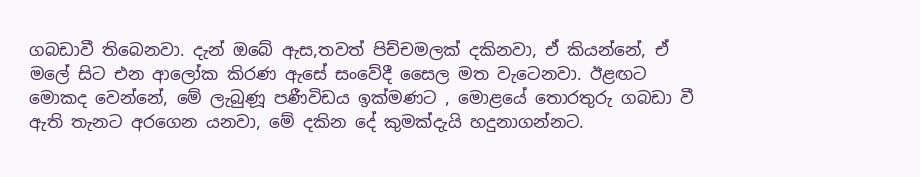ගබඩාවී තිබෙනවා. දැන් ඔබේ ඇස,තවත් පිච්චමලක් දකිනවා, ඒ කියන්නේ, ඒ මලේ සිට එන ආලෝක කිරණ ඇසේ සංවේදී සෛල මත වැටෙනවා. ඊළඟට මොකද වෙන්නේ, මේ ලැබුණූ පණීවිඩය ඉක්මණට , මොළයේ තොරතුරු ගබඩා වී ඇති තැනට අරගෙන යනවා, මේ දකින දේ ‍කුමක්දැයි හදුනාගන්නට.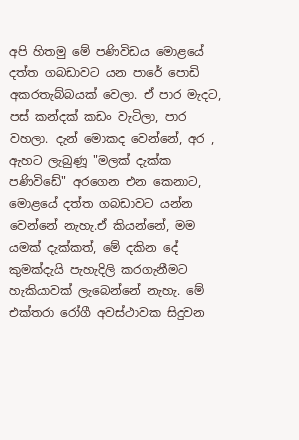අපි හිතමු මේ පණිවිඩය මොළයේ දත්ත ගබඩාවට යන පාරේ පොඩි අකරතැබ්බයක් වෙලා. ඒ පාර මැදට, පස් කන්දක් කඩං වැටිලා, පාර වහලා. දැන් ‍මොකද වෙන්නේ, අර , ඇහට ලැබුණූ "මලක් දැක්ක පණිවිඩේ" අරගෙන එන කෙනාට, මොළයේ දත්ත ගබඩාවට යන්න වෙන්නේ නැහැ.ඒ කියන්නේ, මම යමක් දැක්කත්, මේ දකින දේ කුමක්දැයි පැහැදිලි කරගැනීමට හැකියාවක් ලැබෙන්නේ නැහැ. මේ එක්තරා රෝගී අවස්ථාවක සිදුවන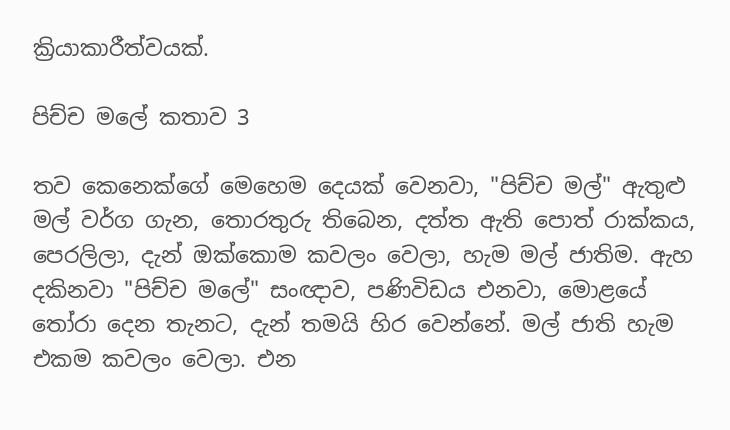ක්‍රියාකාරීත්වයක්.

පිච්ච මලේ කතාව 3

තව කෙනෙක්ගේ මෙහෙම දෙයක් වෙනවා, "පිච්ච මල්" ඇතුළු මල් වර්ග ගැන, තොරතුරු තිබෙන, දත්ත ඇති පොත් රාක්කය, පෙරලිලා, දැන් ඔක්කොම කවලං වෙලා, හැම මල් ජාතිම. ඇහ දකිනවා "පිච්ච මලේ" සංඥාව, පණිවිඩය එනවා, මොළයේ තෝරා දෙන තැනට, දැන් තමයි හිර වෙන්නේ. මල් ජාති හැම එකම කවලං වෙලා. එන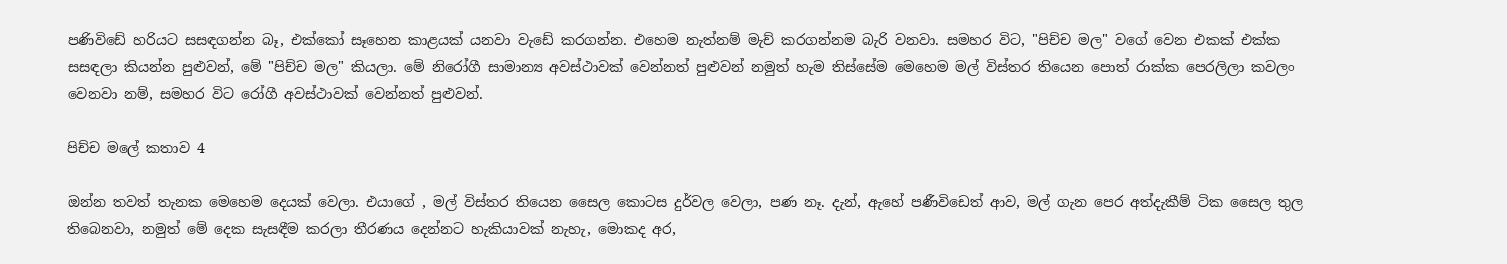පණිවිඩේ හරියට සසඳගන්න බෑ, එක්කෝ සෑහෙන කාළයක් යනවා වැඩේ කරගන්න. එහෙම නැත්නම් මැච් කරගන්නම බැරි වනවා. සමහර විට, "පිච්ච මල" වගේ වෙන එකක් එක්ක සසඳලා කියන්න පුළුවන්, මේ "පිච්ච මල" කියලා. මේ නිරෝගී සාමාන්‍ය අවස්ථාවක් වෙන්නත් පුළුවන් නමුත් හැම තිස්සේම මෙහෙම මල් විස්තර තියෙන පොත් රාක්ක පෙරලිලා කවලං වෙනවා නම්, සමහර විට රෝගී අවස්ථාවක් වෙන්නත් පුළුවන්.

පිච්ච මලේ කතාව 4

ඔන්න තවත් තැනක මෙහෙම දෙයක් වෙලා. එයාගේ , මල් විස්තර තියෙන සෛල කොටස දුර්වල වෙලා, පණ නෑ. දැන්, ඇහේ පණීවිඩෙත් ආව, මල් ගැන පෙර අත්දැකීම් ටික සෛල තුල තිබෙනවා, නමුත් මේ දෙක සැසඳීම කරලා තීරණය දෙන්නට හැකියාවක් නැහැ, මොකද අර,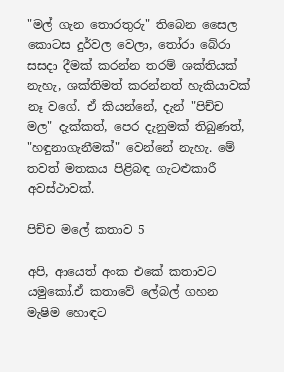"මල් ගැන තොරතුරු" තිබෙන සෛල කොටස දුර්වල වෙලා, තෝරා බේරා සසදා දීමක් කරන්න තරම් ශක්තියක් නැහැ, ශක්තිමත් කරන්නත් හැකියාවක් නෑ වගේ. ඒ කියන්නේ, දැන් "පිච්ච මල" දැක්කත්, පෙර දැනුමක් තිබුණත්, "හඳුනාගැනීමක්" වෙන්නේ නැහැ. මේ තවත් මතකය පිළිබඳ ගැටළුකාරී අවස්ථාවක්.

පිච්ච මලේ කතාව 5

අපි, ආයෙත් අංක එකේ කතාවට යමුකෝ.ඒ කතාවේ ලේබල් ගහන මැෂිම හොඳට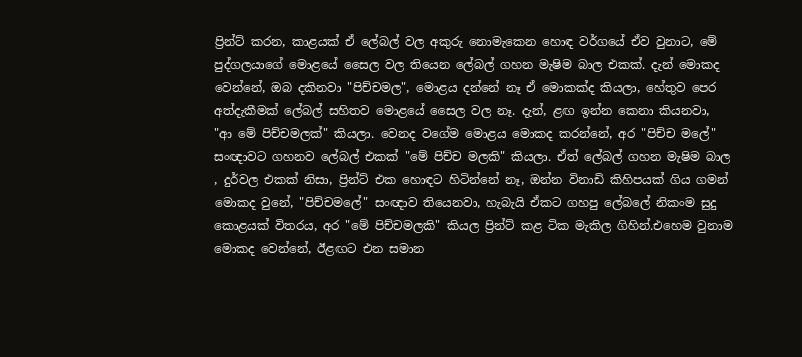ප්‍රින්ට් කරන, කාළයක් ඒ ලේබල් වල අකුරු ‍නොමැකෙන හොඳ වර්ගයේ ඒව වුනාට, මේ පුද්ගලයාගේ මොළයේ සෛල වල තියෙන ලේබල් ගහන මැෂිම බාල එකක්. දැන් මොකද වෙන්නේ, ඔබ දකිනවා "පිච්චමල", මොළය දන්නේ නෑ ඒ මොකක්ද කියලා, හේතුව පෙර අත්දැකීමක් ලේබල් සහිතව මොළයේ සෛල වල නෑ. දැන්, ළඟ ඉන්න කෙනා කියනවා, "ආ මේ පිච්චමලක්" කියලා. වෙනද වගේම මොළය මොකද කරන්නේ, අර "පිච්ච මලේ" සංඥාවට ගහනව ලේබල් එකක් "මේ පිච්ච මලකි" කියලා. ඒත් ලේබල් ගහන මැෂිම බාල , දුර්වල එකක් නිසා, ප්‍රින්ට් එක හොඳට හිටින්නේ නෑ, ඔන්න විනාඩි කිහිපයක් ගිය ගමන් මොකද වුනේ, "පිච්චමලේ" සංඥාව තියෙනවා, හැබැයි ඒකට ගහපු ලේබලේ නිකංම සුදු කොළයක් විතරය, අර "මේ පිච්චමලකි" කියල ප්‍රින්ට් කළ ටික මැකිල ගිහින්.එහෙම වුනාම මොකද වෙන්නේ, ඊළඟට එන සමාන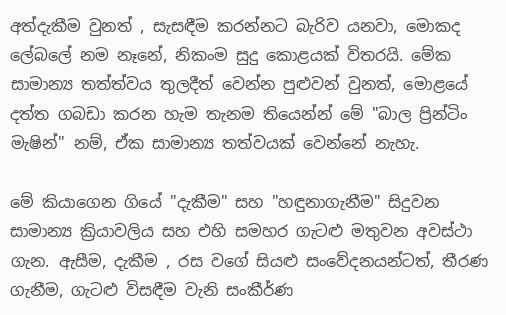අත්දැකීම වුනත් , සැසඳීම කරන්නට බැරිව යනවා, මොකද ලේබලේ නම නෑනේ, නිකංම සුදු කොළයක් විතරයි. මේක සාමාන්‍ය තත්ත්වය තුලදීත් වෙන්න පුළුවන් වුනත්, මොළයේ දත්ත ගබඩා කරන හැම තැනම තියෙන්න් මේ "බාල ප්‍රින්ටිං මැෂින්" නම්, ඒක සාමාන්‍ය තත්වයක් වෙන්නේ නැහැ.

මේ කියාගෙන ගි‍යේ "දැකීම" සහ "හඳුනාගැනීම" සිදුවන සාමාන්‍ය ක්‍රියාවලිය සහ එහි සමහර ගැටළු මතුවන අවස්ථා ගැන. ඇසීම, දැකීම , රස වගේ සියළු සංවේදනයන්ටත්, තීරණ ගැනීම, ගැටළු විසඳීම වැනි සංකීර්ණ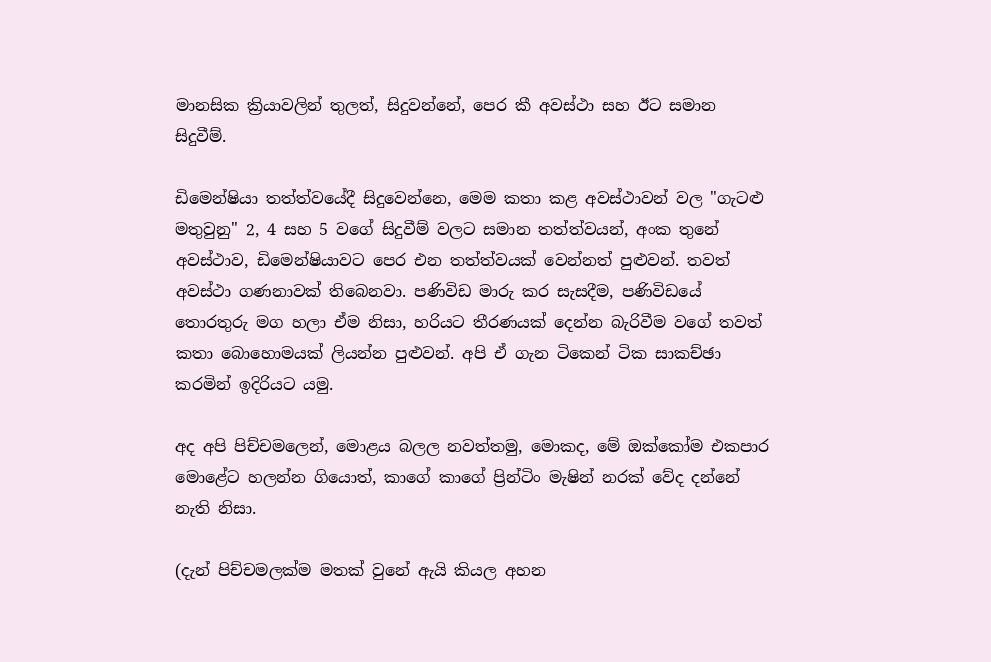මානසික ක්‍රියාවලින් තුලත්, සිදුවන්නේ, පෙර කී අවස්ථා සහ ඊට සමාන සිදුවීම්.

ඩිමෙන්ෂියා තත්ත්වයේදී සිදුවෙන්නෙ, මෙම කතා කළ අවස්ථාවන් වල "ගැටළු මතුවුනු" 2, 4 සහ 5 වගේ සිදුවීම් වලට සමාන තත්ත්වයන්, අංක තුනේ අවස්ථාව, ඩිමෙන්ෂියාවට පෙර එන තත්ත්වයක් වෙන්නත් පුළුවන්. තවත් අවස්ථා ගණනාවක් තිබෙනවා. පණිවිඩ මාරු කර සැසදීම, පණිවිඩයේ තොරතුරු මග හලා ඒම නිසා, හරියට තීරණයක් දෙන්න බැරිවීම වගේ තවත් කතා බොහොමයක් ලියන්න පුළුවන්. අපි ඒ ගැන ටිකෙන් ටික සාකච්ඡා කරමින් ඉදිරියට යමු.

අද අපි පිච්චමලෙන්, මොළය බලල නවත්තමු, මොකද, මේ ඔක්කෝම එකපාර මොළේට හලන්න ගියොත්, කාගේ කාගේ ප්‍රින්ටිං මැෂින් නරක් වේද දන්නේ නැති නිසා.

(දැන් පිච්චමලක්ම මතක් වුනේ ඇයි කියල අහන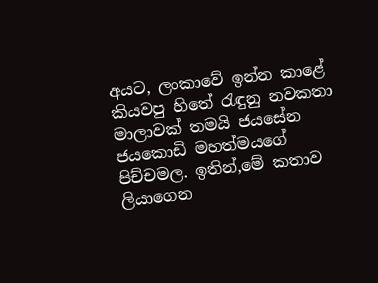අයට, ලංකාවේ ඉන්න කාළේ කියවපු හිතේ රැඳුනු නවකතා මාලාවක් තමයි ජයසේන ජයකොඩි මහත්මයගේ පිච්චමල. ඉතින්,මේ කතාව ලියාගෙන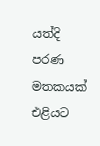යත්දි පරණ මතකයක් එළියට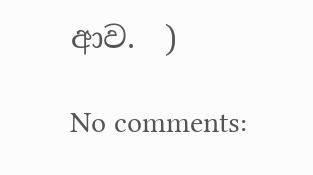ආව.  )

No comments: